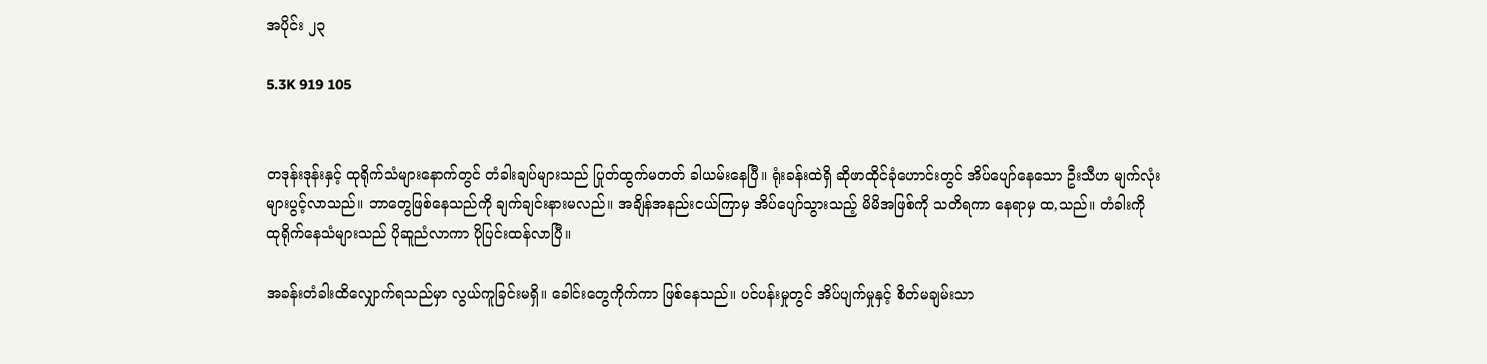အပိုင်း ၂၃

5.3K 919 105


တဒုန်းဒုန်းနှင့် ထုရိုက်သံများနောက်တွင် တံခါးချပ်များသည် ပြုတ်ထွက်မတတ် ခါယမ်းနေပြီ။ ရုံးခန်းထဲရှိ ဆိုဖာထိုင်ခုံဟောင်းတွင် အိပ်ပျော်နေသော ဦးသီဟ မျက်လုံးများပွင့်လာသည်။ ဘာတွေဖြစ်နေသည်ကို ချက်ချင်းနားမလည်။ အချိန်အနည်းငယ်ကြာမှ အိပ်ပျော်သွားသည့် မိမိအဖြစ်ကို သတိရကာ နေရာမှ ထ,သည်။ တံခါးကို ထုရိုက်နေသံများသည် ပိုဆူညံလာကာ ပိုပြင်းထန်လာပြီ။

အခန်းတံခါးထိလျှောက်ရသည်မှာ လွယ်ကူခြင်းမရှိ။ ခေါင်းတွေကိုက်ကာ ဖြစ်နေသည်။ ပင်ပန်းမှုတွင် အိပ်ပျက်မှုနှင့် စိတ်မချမ်းသာ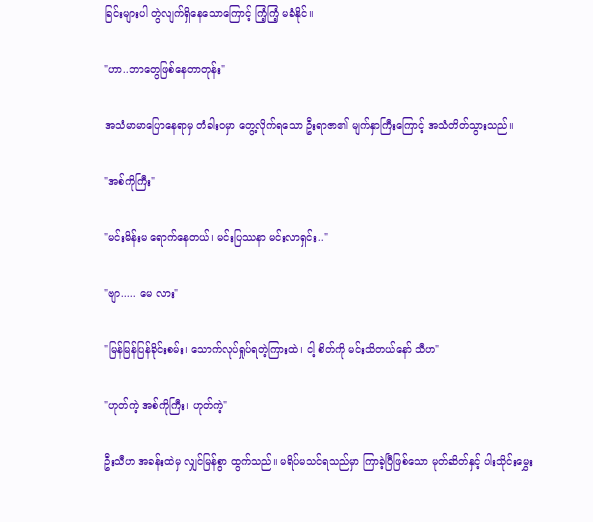ခြင်းများပါ တွဲလျက်ရှိနေသောကြောင့် ကြံ့ကြံ့ မခံနိုင်။

"ဟာ..ဘာတွေဖြစ်နေတာတုန်း"

အသံမာမာပြောနေရာမှ တံခါး၀မှာ တွေ့လိုက်ရသော ဦးရာဇာ၏ မျက်နှာကြီးကြောင့် အသံတိတ်သွားသည်။

"အစ်ကိုကြီး"

"မင်းမိန်းမ ရောက်နေတယ်၊ မင်းပြဿနာ မင်းလာရှင်း.."

"ဗျာ..... မေ လား"

"မြန်မြန်ပြန်ခိုင်းစမ်း၊ သောက်လုပ်ရှုပ်ရတဲ့ကြားထဲ၊ ငါ့ စိတ်ကို မင်းသိတယ်နော် သီဟ"

"ဟုတ်ကဲ့ အစ်ကိုကြီး၊ ဟုတ်ကဲ့"

ဦးသီဟ အခန်းထဲမှ လျှင်မြန်စွာ ထွက်သည်။ မရိပ်မသင်ရသည်မှာ ကြာခဲ့ပြီဖြစ်သော မုတ်ဆိတ်နှင့် ပါးသိုင်းမွှေး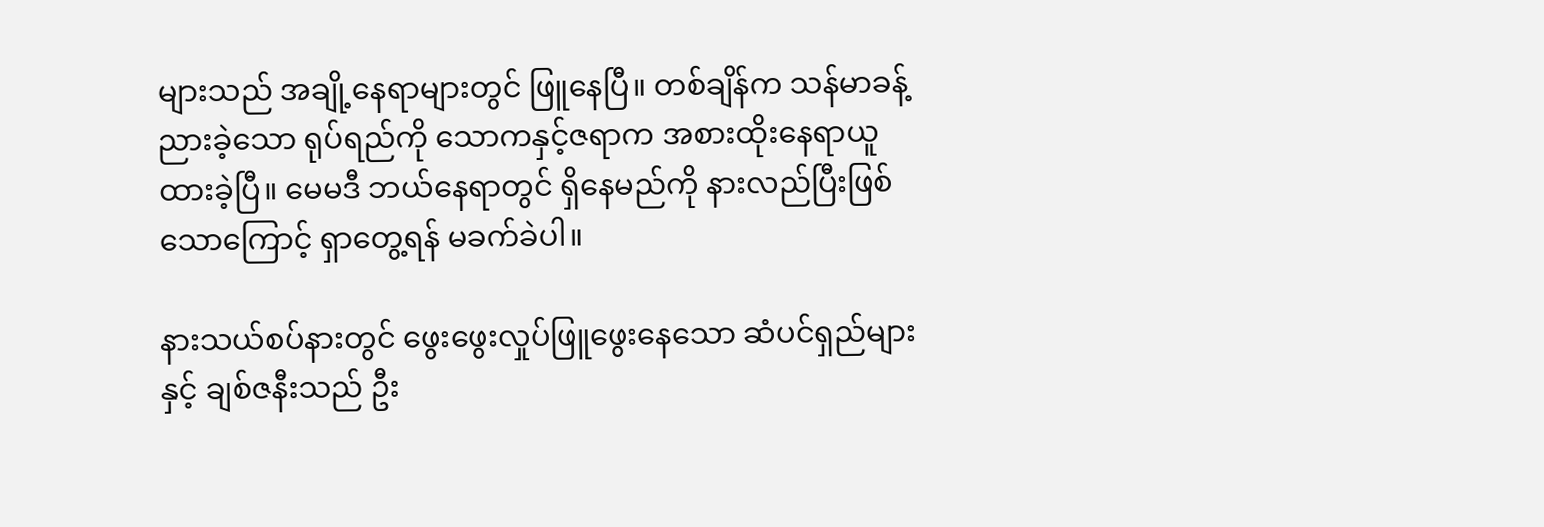များသည် အချို့နေရာများတွင် ဖြူနေပြီ။ တစ်ချိန်က သန်မာခန့်ညားခဲ့သော ရုပ်ရည်ကို သောကနှင့်ဇရာက အစားထိုးနေရာယူထားခဲ့ပြီ။ မေမဒီ ဘယ်နေရာတွင် ရှိနေမည်ကို နားလည်ပြီးဖြစ်သောကြောင့် ရှာတွေ့ရန် မခက်ခဲပါ။

နားသယ်စပ်နားတွင် ဖွေးဖွေးလှုပ်ဖြူဖွေးနေသော ဆံပင်ရှည်များနှင့် ချစ်ဇနီးသည် ဦး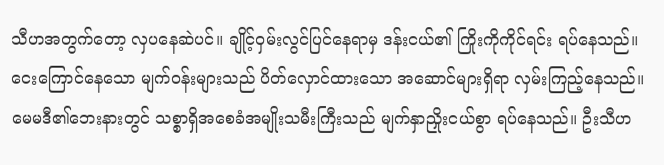သီဟအတွက်တော့ လှပနေဆဲပင်။ ချိုင့်၀ှမ်းလွင်ပြင်နေရာမှ ဒန်းငယ်၏ ကြိုးကိုကိုင်ရင်း ရပ်နေသည်။ ငေးကြောင်နေသော မျက်၀န်းများသည် ပိတ်လှောင်ထားသော အဆောင်များရှိရာ လှမ်းကြည့်နေသည်။ မေမဒီ၏ဘေးနားတွင် သစ္စာရှိအစေခံအမျိုးသမီးကြီးသည် မျက်နှာညှိုးငယ်စွာ ရပ်နေသည်။ ဦးသီဟ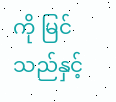ကို မြင်သည်နှင့်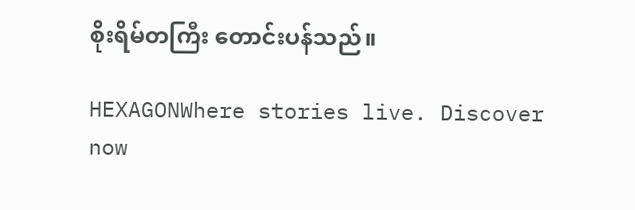စိုးရိမ်တကြီး တောင်းပန်သည်။

HEXAGONWhere stories live. Discover now